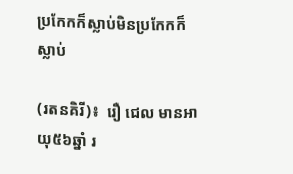ប្រកែកក៏ស្លាប់មិនប្រកែកក៏ស្លាប់

(រតនគិរី)៖  រឿ ជេល មានអាយុ៥៦ឆ្នាំ រ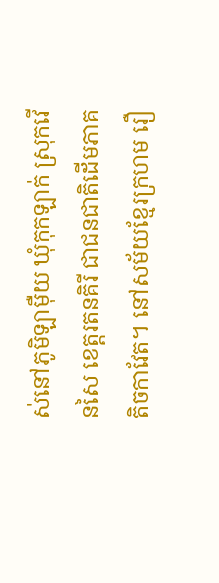ស់នៅភូមិឡាម៉ឺយ ឃុំកុកឡាក់ ស្រុកវើនសៃ ខេត្តរតនគិរី ជាជនជាតិដើមភាគតិចកាវែត។ នៅសម័យខ្មែរក្រហម រឿ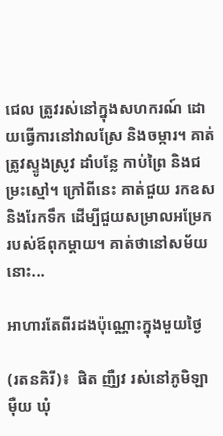ជេល ត្រូវរស់នៅក្នុងសហករណ៍ ដោយធ្វើការនៅវាលស្រែ និងចម្ការ។ គាត់ត្រូវស្ទូងស្រូវ ដាំបន្លែ កាប់ព្រៃ និងជម្រះស្មៅ។ ក្រៅពីនេះ គាត់ជួយ រកឧស និងរែកទឹក ដើម្បីជួយសម្រាលអម្រែករបស់ឪពុកម្តាយ។ គាត់ថានៅសម័យនោះ...

អាហារតែពីរដងប៉ុណ្ណោះក្នុងមួយថ្ងៃ

(រតនគិរី)៖  ផិត ញឺ្យវ រស់នៅភូមិឡាម៉ឺយ ឃុំ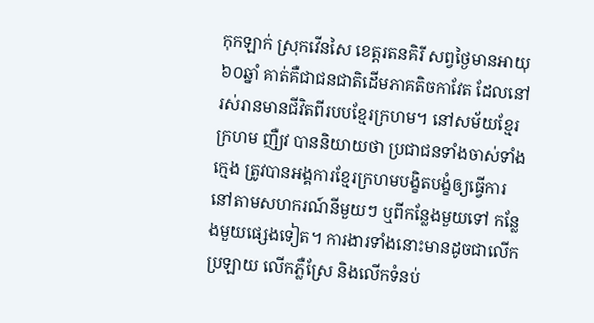កុកឡាក់ ស្រុកវើនសៃ ខេត្តរតនគិរី សព្វថ្ងៃមានអាយុ៦០ឆ្នាំ គាត់គឺជាជនជាតិដើមភាគតិចកាវែត ដែលនៅរស់រានមានជីវិតពីរបបខ្មែរក្រហម។ នៅសម័យខ្មែរក្រហម ញឺ្យវ បាននិយាយថា ប្រជាជនទាំងចាស់ទាំងក្មេង ត្រូវបានអង្គការខ្មែរក្រហមបង្ខិតបង្ខំឲ្យធ្វើការនៅតាមសហករណ៍នីមួយៗ ឬពីកន្លែងមួយទៅ កន្លែងមួយផ្សេងទៀត។ ការងារទាំងនោះមានដូចជាលើកប្រឡាយ លើកភ្លឺស្រែ និងលើកទំនប់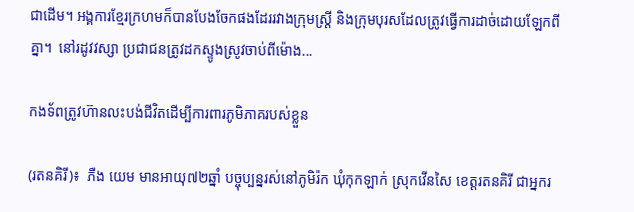ជាដើម។ អង្គការខ្មែរក្រហមក៏បានបែងចែកផងដែររវាងក្រុមស្ត្រី និងក្រុមបុរសដែលត្រូវធ្វើការដាច់ដោយឡែកពីគ្នា។  នៅរដូវវស្សា ប្រជាជនត្រូវដកស្ទូងស្រូវចាប់ពីម៉ោង...

កងទ័ពត្រូវហ៊ានលះបង់ជីវិតដើម្បីការពារភូមិភាគរបស់ខ្លួន

(រតនគិរី)៖  ភឺង យេម មានអាយុ៧២ឆ្នាំ បច្ចុប្បន្នរស់នៅភូមិរ៉ក ឃុំកុកឡាក់ ស្រុកវើនសៃ ខេត្តរតនគិរី ជាអ្នករ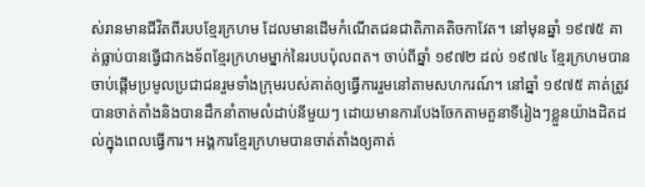ស់រានមានជីវិតពីរបបខ្មែរក្រហម ដែលមានដើមកំណើតជនជាតិភាគតិចកាវែត។ នៅមុនឆ្នាំ ១៩៧៥ គាត់ធ្លាប់បានធ្វើជាកងទ័ពខ្មែរក្រហមម្នាក់នៃរបបប៉ុលពត។ ចាប់ពីឆ្នាំ ១៩៧២ ដល់ ១៩៧៤ ខ្មែរក្រហមបានចាប់ផ្តើមប្រមូលប្រជាជនរួមទាំងក្រុមរបស់គាត់ឲ្យធ្វើការរួមនៅតាមសហករណ៍។ នៅឆ្នាំ ១៩៧៥ គាត់ត្រូវបានចាត់តាំងនិងបានដឹកនាំតាមលំដាប់នីមួយៗ ដោយមានការបែងចែកតាមតួនាទីរៀងៗខ្លួនយ៉ាងដិតដល់ក្នុងពេលធ្វើការ។ អង្គការខ្មែរក្រហមបានចាត់តាំងឲ្យគាត់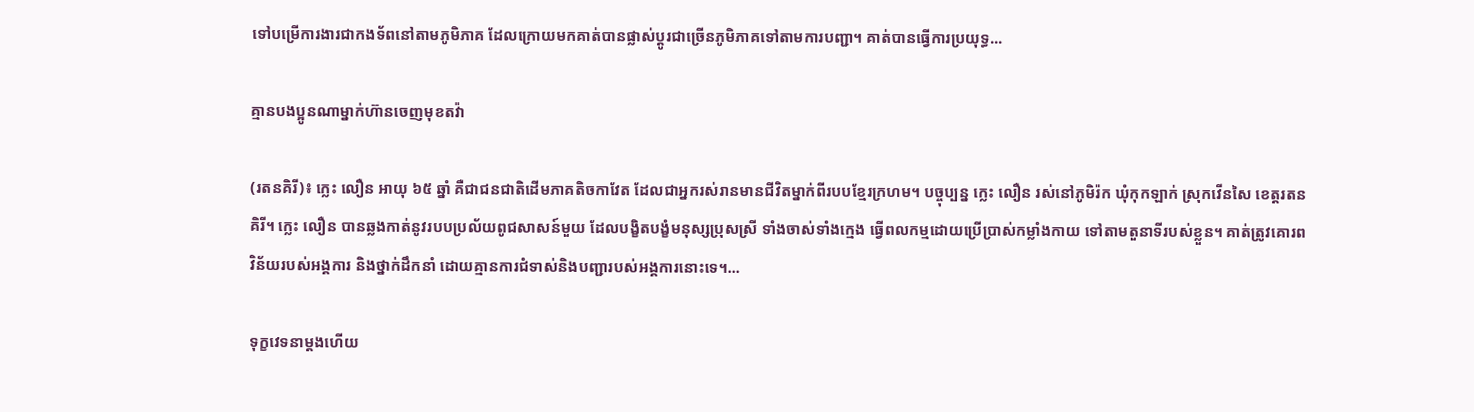ទៅបម្រើការងារជាកងទ័ពនៅតាមភូមិភាគ ដែលក្រោយមកគាត់បានផ្លាស់ប្តូរជាច្រើនភូមិភាគទៅតាមការបញ្ជា។ គាត់បានធ្វើការប្រយុទ្ធ...

គ្មានបងប្អូនណាម្នាក់ហ៊ានចេញមុខតវ៉ា

(រតនគិរី)៖ ក្លេះ លឿន អាយុ ៦៥ ឆ្នាំ គឺជាជនជាតិដើមភាគតិចកាវែត ដែលជាអ្នករស់រានមានជីវិតម្នាក់ពីរបបខ្មែរក្រហម។ បច្ចុប្បន្ន ក្លេះ លឿន រស់នៅភូមិរ៉ក ឃុំកុកឡាក់ ស្រុកវើនសៃ ខេត្តរតនគិរី។ ក្លេះ លឿន បានឆ្លងកាត់នូវរបបប្រល័យពូជសាសន៍មួយ ដែលបង្ខិតបង្ខំមនុស្សប្រុសស្រី ទាំងចាស់ទាំងក្មេង ធ្វើពលកម្មដោយប្រើប្រាស់កម្លាំងកាយ ទៅតាមតួនាទីរបស់ខ្លួន។ គាត់ត្រូវគោរពវិន័យរបស់អង្គការ និងថ្នាក់ដឹកនាំ ដោយគ្មានការជំទាស់និងបញ្ជារបស់អង្គការនោះទេ។...

ទុក្ខវេទនាម្ដងហើយ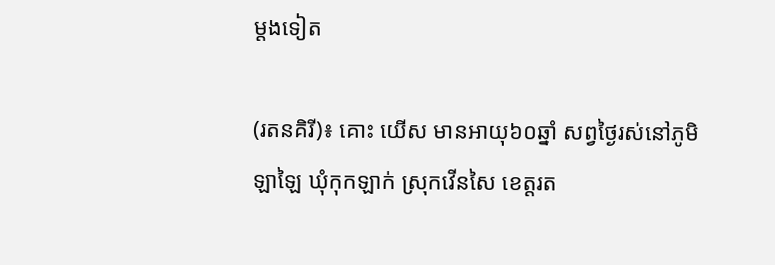ម្តងទៀត

(រតនគិរី)៖ គោះ យើស មានអាយុ៦០ឆ្នាំ សព្វថ្ងៃរស់នៅភូមិឡាឡៃ ឃុំកុកឡាក់ ស្រុកវើនសៃ ខេត្តរត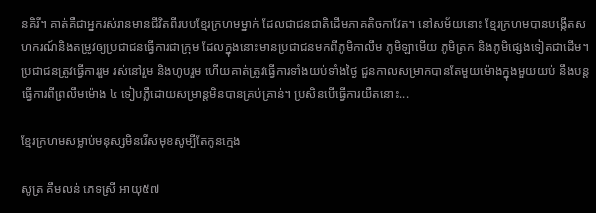នគិរី។ គាត់គឺជាអ្នករស់រានមានជីវិតពីរបបខ្មែរក្រហមម្នាក់ ដែលជាជនជាតិដើមភាគតិចកាវែត។ នៅសម័យនោះ ខ្មែរក្រហមបានបង្កើតសហករណ៍និងតម្រូវឲ្យប្រជាជនធ្វើការជាក្រុម ដែលក្នុងនោះមានប្រជាជនមកពីភូមិកាលឹម ភូមិឡាមើយ ភូមិត្រក និងភូមិផ្សេងទៀតជាដើម។ ប្រជាជនត្រូវធ្វើការរួម រស់នៅរួម និងហូបរួម ហើយគាត់ត្រូវធ្វើការទាំងយប់ទាំងថ្ងៃ ជួនកាលសម្រាកបានតែមួយម៉ោងក្នុងមួយយប់ នឹងបន្តធ្វើការពីព្រលឹមម៉ោង ៤ ទៀបភ្លឺដោយសម្រាន្ដមិនបានគ្រប់គ្រាន់។ ប្រសិនបើធ្វើការយឺតនោះ...

ខ្មែរក្រហមសម្លាប់មនុស្សមិនរើសមុខសូម្បីតែកូនក្មេង

សូត្រ គឹមលន់ ភេទស្រី អាយុ៥៧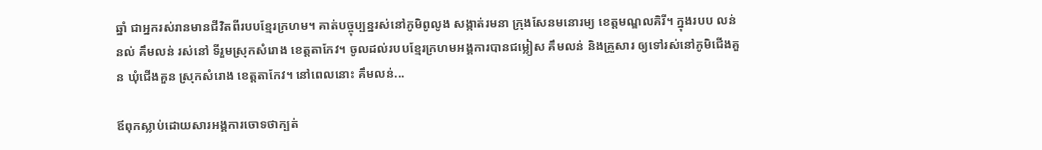ឆ្នាំ ជាអ្នករស់រានមានជីវិតពីរបបខ្មែរក្រហម។ គាត់បច្ចុប្បន្នរស់នៅភូមិពូលូង សង្កាត់រមនា ក្រុងសែនមនោរម្យ ខេត្តមណ្ឌលគិរី។ ក្នុងរបប លន់ នល់ គឹមលន់ រស់នៅ ទីរួមស្រុកសំរោង ខេត្តតាកែវ។ ចូលដល់របបខ្មែរក្រហមអង្គការបានជម្លៀស គឹមលន់ និងគ្រួសារ ឲ្យទៅរស់នៅភូមិជើងគួន ឃុំជើងគួន ស្រុកសំរោង ខេត្តតាកែវ។ នៅពេលនោះ គឹមលន់...

ឪពុកស្លាប់ដោយសារអង្គការចោទថាក្បត់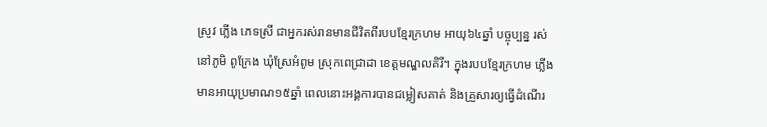ស្រូវ ភ្លើង ភេទស្រី ជាអ្នករស់រានមានជីវិតពីរបបខ្មែរក្រហម អាយុ៦៤ឆ្នាំ បច្ចុប្បន្ន រស់នៅភូមិ ពូក្រែង ឃុំស្រែអំពូម ស្រុកពេជ្រាដា ខេត្តមណ្ឌលគិរី។ ក្នុងរបបខ្មែរក្រហម ភ្លើង មានអាយុប្រមាណ១៥ឆ្នាំ ពេលនោះអង្គការបានជម្លៀសគាត់ និងគ្រួសារឲ្យធ្វើដំណើរ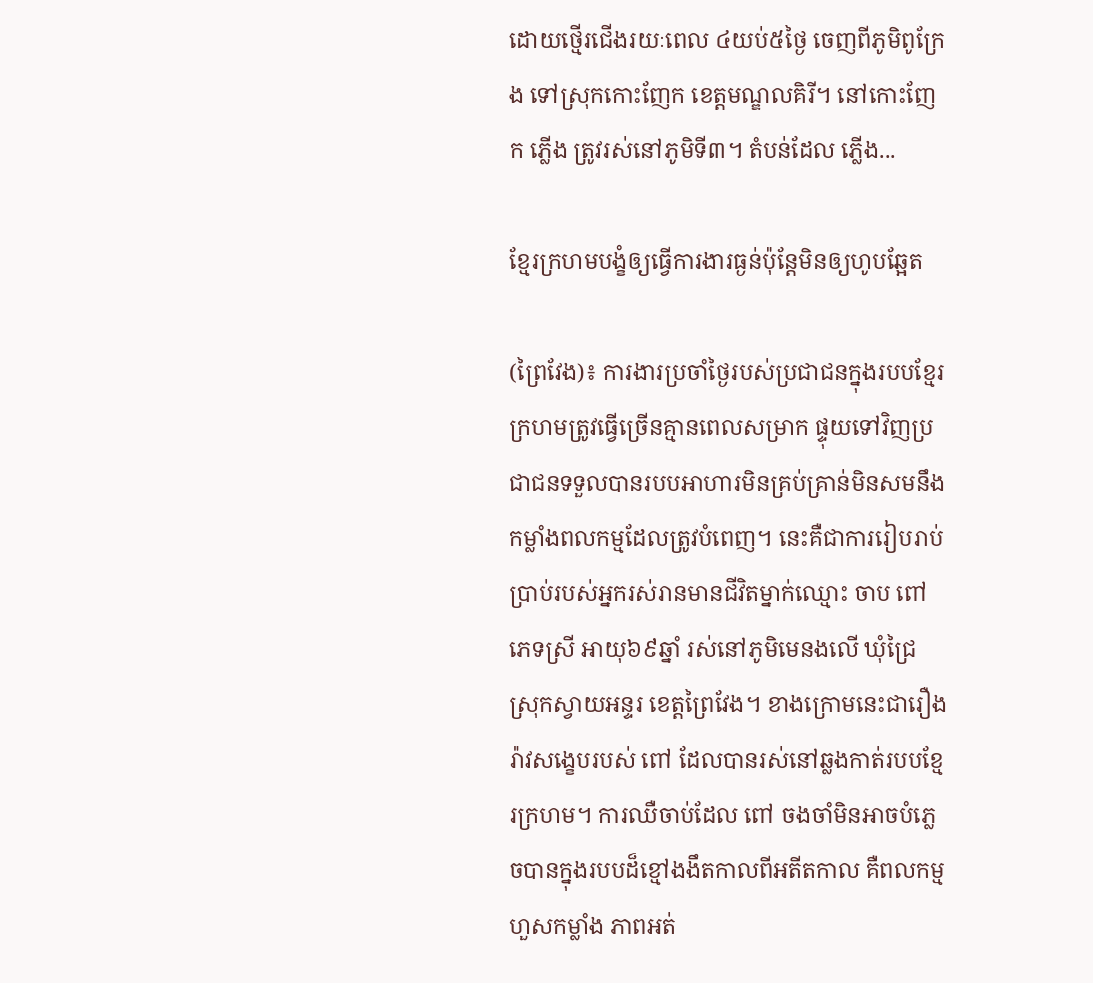ដោយថ្មើរជើងរយៈពេល ៤យប់៥ថ្ងៃ ចេញពីភូមិពូក្រែង ទៅស្រុកកោះញែក ខេត្តមណ្ឌលគិរី។ នៅកោះញែក ភ្លើង ត្រូវរស់នៅភូមិទី៣។ តំបន់ដែល ភ្លើង...

ខ្មែរក្រហមបង្ខំឲ្យធ្វើការងារធ្ងន់ប៉ុន្តែមិនឲ្យហូបឆ្អែត

(ព្រៃវែង)៖ ការងារប្រចាំថ្ងៃរបស់ប្រជាជនក្នុងរបបខ្មែរក្រហមត្រូវធ្វើច្រើនគ្មានពេលសម្រាក ផ្ទុយទៅវិញប្រជាជនទទួលបានរបបអាហារមិនគ្រប់គ្រាន់មិនសមនឹងកម្លាំងពលកម្មដែលត្រូវបំពេញ។ នេះគឺជាការរៀបរាប់ប្រាប់របស់អ្នករស់រានមានជីវិតម្នាក់ឈ្មោះ ចាប ពៅ ភេទស្រី អាយុ៦៩ឆ្នាំ រស់នៅភូមិមេនងលើ ឃុំជ្រៃ ស្រុកស្វាយអន្ទរ ខេត្តព្រៃវែង។ ខាងក្រោមនេះជារឿងរ៉ាវសង្ខេបរបស់ ពៅ ដែលបានរស់នៅឆ្លងកាត់របបខ្មែរក្រហម។ ការឈឺចាប់ដែល ពៅ ចងចាំមិនអាចបំភ្លេចបានក្នុងរបបដ៏ខ្មៅងងឹតកាលពីអតីតកាល គឺពលកម្មហួសកម្លាំង ភាពអត់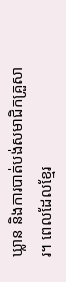ឃ្លាន និងការបាត់បង់សមាជិកគ្រួសារ។ ពេលដែលខ្មែរ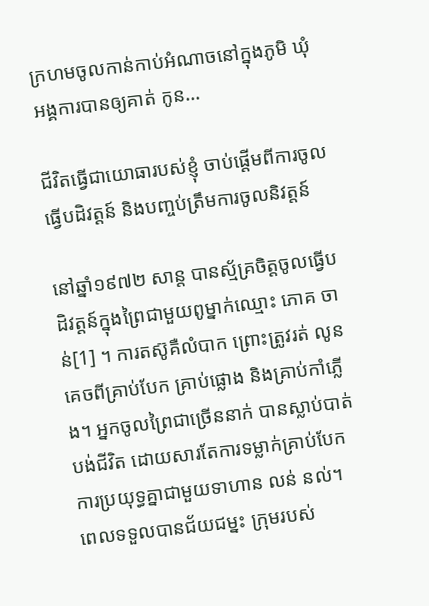ក្រហមចូលកាន់កាប់អំណាចនៅក្នុងភូមិ ឃុំ អង្គការបានឲ្យគាត់ កូន...

ជីវិតធ្វើជាយោធារបស់ខ្ញុំ ចាប់ផ្ដើមពីការចូលធ្វើបដិវត្តន៍ និងបញ្ចប់ត្រឹមការចូលនិវត្តន៍

នៅឆ្នាំ១៩៧២ សាន្ត បានស្ម័គ្រចិត្តចូលធ្វើបដិវត្តន៍ក្នុងព្រៃជាមួយពូម្នាក់ឈ្មោះ ភោគ ចាន់[1] ។ ការតស៊ូគឺលំបាក ព្រោះត្រូវរត់ លូន គេចពីគ្រាប់បែក គ្រាប់ផ្លោង និងគ្រាប់កាំភ្លើង។ អ្នកចូលព្រៃជាច្រើននាក់ បានស្លាប់បាត់បង់ជីវិត ដោយសារតែការទម្លាក់គ្រាប់បែក ការប្រយុទ្ធគ្នាជាមួយទាហាន លន់ នល់។ ពេលទទួលបានជ័យជម្នះ ក្រុមរបស់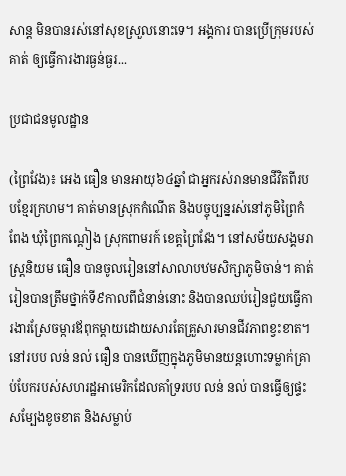សាន្ត មិនបានរស់នៅសុខស្រួលនោះទេ។ អង្គការ បានប្រើក្រុមរបស់គាត់ ឲ្យធ្វើការងារធ្ងន់ធ្ងរ...

ប្រជាជនមូលដ្ឋាន

(ព្រៃវែង)៖ អេង ធឿន មានអាយុ៦៤ឆ្នាំ ជាអ្នករស់រានមានជីវិតពីរបបខ្មែរក្រហម។ គាត់មានស្រុកកំណើត និងបច្ចុប្បន្នរស់នៅភូមិព្រៃកំពែង ឃុំព្រៃកណ្តៀង ស្រុកពាមរក៍ ខេត្តព្រៃវែង។ នៅសម័យសង្គមរាស្រ្តនិយម ធឿន បានចូលរៀននៅសាលាបឋមសិក្សាភូមិចាន់។ គាត់រៀនបានត្រឹមថ្នាក់ទី៩កាលពីជំនាន់នោះ និងបានឈប់រៀនជួយធ្វើការងារស្រែចម្ការឪពុកម្តាយដោយសារតែគ្រួសារមានជីវភាពខ្វះខាត។ នៅរបប លន់ នល់ ធឿន បានឃើញក្នុងភូមិមានយន្តហោះទម្លាក់គ្រាប់បែករបស់សហរដ្ឋអាមេរិកដែលគាំទ្ររបប លន់ នល់ បានធ្វើឲ្យផ្ទះសម្បែងខូចខាត និងសម្លាប់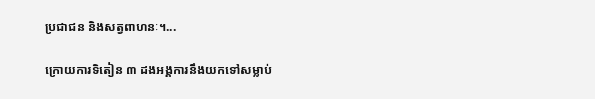ប្រជាជន និងសត្វពាហនៈ។...

ក្រោយការទិតៀន ៣ ដងអង្គការនឹងយកទៅសម្លាប់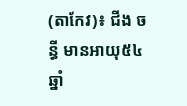(តាកែវ)៖ ជីង ចន្ធី មានអាយុ៥៤ឆ្នាំ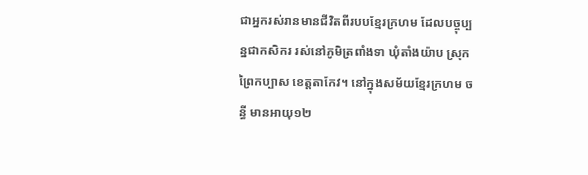ជាអ្នករស់រានមានជីវិតពីរបបខ្មែរក្រហម ដែលបច្ចុប្បន្នជាកសិករ រស់នៅភូមិត្រពាំងទា ឃុំតាំងយ៉ាប ស្រុកព្រៃកប្បាស ខេត្តតាកែវ។ នៅក្នុងសម័យខ្មែរក្រហម ចន្ធី មានអាយុ១២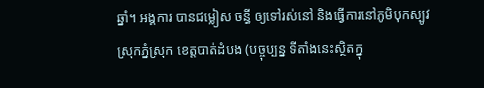ឆ្នាំ។ អង្គការ បានជម្លៀស ចន្ធី ឲ្យទៅរស់នៅ និងធ្វើការនៅភូមិបុកស្បូវ ស្រុកភ្នំស្រុក ខេត្តបាត់ដំបង (បច្ចុប្បន្ន ទីតាំងនេះស្ថិតក្នុ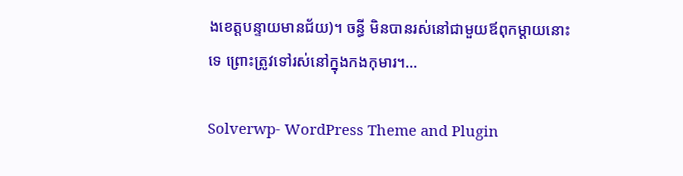ងខេត្តបន្ទាយមានជ័យ)។ ចន្ធី មិនបានរស់នៅជាមួយឪពុកម្ដាយនោះទេ ព្រោះត្រូវទៅរស់នៅក្នុងកងកុមារ។...

Solverwp- WordPress Theme and Plugin